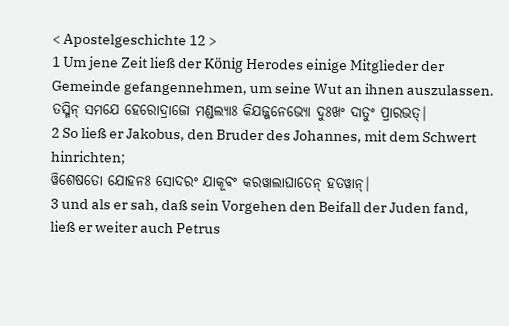< Apostelgeschichte 12 >
1 Um jene Zeit ließ der König Herodes einige Mitglieder der Gemeinde gefangennehmen, um seine Wut an ihnen auszulassen.
ତସ୍ମିନ୍ ସମଯେ ହେରୋଦ୍ରାଜୋ ମଣ୍ଡଲ୍ୟାଃ କିଯଜ୍ଜନେଭ୍ୟୋ ଦୁଃଖଂ ଦାତୁଂ ପ୍ରାରଭତ୍|
2 So ließ er Jakobus, den Bruder des Johannes, mit dem Schwert hinrichten;
ୱିଶେଷତୋ ଯୋହନଃ ସୋଦରଂ ଯାକୂବଂ କରୱାଲାଘାତେନ୍ ହତୱାନ୍|
3 und als er sah, daß sein Vorgehen den Beifall der Juden fand, ließ er weiter auch Petrus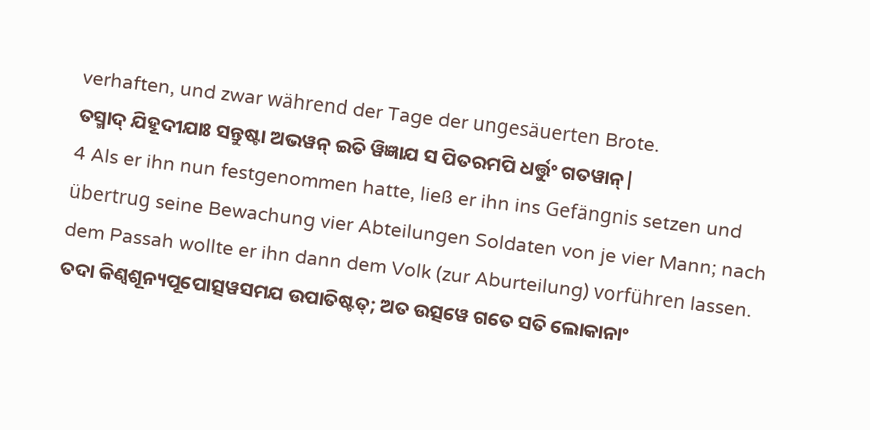verhaften, und zwar während der Tage der ungesäuerten Brote.
ତସ୍ମାଦ୍ ଯିହୂଦୀଯାଃ ସନ୍ତୁଷ୍ଟା ଅଭୱନ୍ ଇତି ୱିଜ୍ଞାଯ ସ ପିତରମପି ଧର୍ତ୍ତୁଂ ଗତୱାନ୍|
4 Als er ihn nun festgenommen hatte, ließ er ihn ins Gefängnis setzen und übertrug seine Bewachung vier Abteilungen Soldaten von je vier Mann; nach dem Passah wollte er ihn dann dem Volk (zur Aburteilung) vorführen lassen.
ତଦା କିଣ୍ୱଶୂନ୍ୟପୂପୋତ୍ସୱସମଯ ଉପାତିଷ୍ଟତ୍; ଅତ ଉତ୍ସୱେ ଗତେ ସତି ଲୋକାନାଂ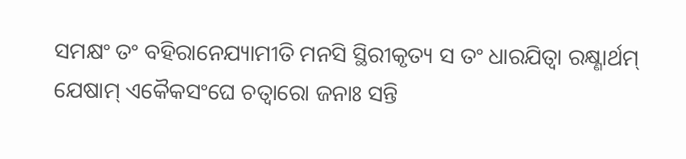ସମକ୍ଷଂ ତଂ ବହିରାନେଯ୍ୟାମୀତି ମନସି ସ୍ଥିରୀକୃତ୍ୟ ସ ତଂ ଧାରଯିତ୍ୱା ରକ୍ଷ୍ଣାର୍ଥମ୍ ଯେଷାମ୍ ଏକୈକସଂଘେ ଚତ୍ୱାରୋ ଜନାଃ ସନ୍ତି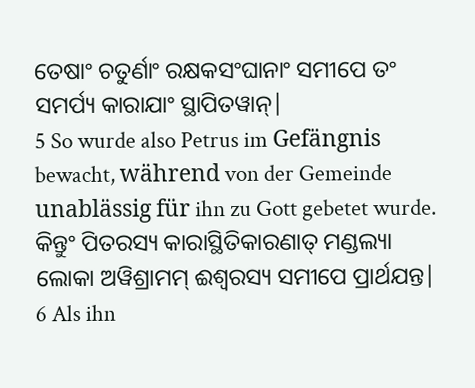ତେଷାଂ ଚତୁର୍ଣାଂ ରକ୍ଷକସଂଘାନାଂ ସମୀପେ ତଂ ସମର୍ପ୍ୟ କାରାଯାଂ ସ୍ଥାପିତୱାନ୍|
5 So wurde also Petrus im Gefängnis bewacht, während von der Gemeinde unablässig für ihn zu Gott gebetet wurde.
କିନ୍ତୁଂ ପିତରସ୍ୟ କାରାସ୍ଥିତିକାରଣାତ୍ ମଣ୍ଡଲ୍ୟା ଲୋକା ଅୱିଶ୍ରାମମ୍ ଈଶ୍ୱରସ୍ୟ ସମୀପେ ପ୍ରାର୍ଥଯନ୍ତ|
6 Als ihn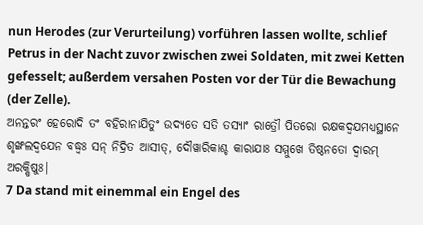nun Herodes (zur Verurteilung) vorführen lassen wollte, schlief Petrus in der Nacht zuvor zwischen zwei Soldaten, mit zwei Ketten gefesselt; außerdem versahen Posten vor der Tür die Bewachung (der Zelle).
ଅନନ୍ତରଂ ହେରୋଦି ତଂ ବହିରାନାଯିତୁଂ ଉଦ୍ୟତେ ସତି ତସ୍ୟାଂ ରାତ୍ରୌ ପିତରୋ ରକ୍ଷକଦ୍ୱଯମଧ୍ୟସ୍ଥାନେ ଶୃଙ୍ଖଲଦ୍ୱଯେନ ବଦ୍ଧ୍ୱଃ ସନ୍ ନିଦ୍ରିତ ଆସୀତ୍, ଦୌୱାରିକାଶ୍ଚ କାରାଯାଃ ସମ୍ମୁଖେ ତିଷ୍ଠନତୋ ଦ୍ୱାରମ୍ ଅରକ୍ଷିଷୁଃ|
7 Da stand mit einemmal ein Engel des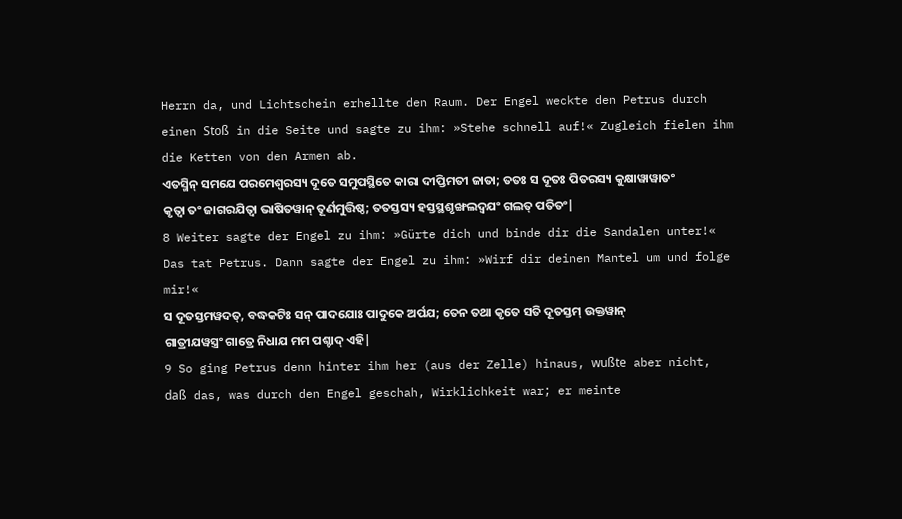Herrn da, und Lichtschein erhellte den Raum. Der Engel weckte den Petrus durch einen Stoß in die Seite und sagte zu ihm: »Stehe schnell auf!« Zugleich fielen ihm die Ketten von den Armen ab.
ଏତସ୍ମିନ୍ ସମଯେ ପରମେଶ୍ୱରସ୍ୟ ଦୂତେ ସମୁପସ୍ଥିତେ କାରା ଦୀପ୍ତିମତୀ ଜାତା; ତତଃ ସ ଦୂତଃ ପିତରସ୍ୟ କୁକ୍ଷାୱାୱାତଂ କୃତ୍ୱା ତଂ ଜାଗରଯିତ୍ୱା ଭାଷିତୱାନ୍ ତୂର୍ଣମୁତ୍ତିଷ୍ଠ; ତତସ୍ତସ୍ୟ ହସ୍ତସ୍ଥଶୃଙ୍ଖଲଦ୍ୱଯଂ ଗଲତ୍ ପତିତଂ|
8 Weiter sagte der Engel zu ihm: »Gürte dich und binde dir die Sandalen unter!« Das tat Petrus. Dann sagte der Engel zu ihm: »Wirf dir deinen Mantel um und folge mir!«
ସ ଦୂତସ୍ତମୱଦତ୍, ବଦ୍ଧକଟିଃ ସନ୍ ପାଦଯୋଃ ପାଦୁକେ ଅର୍ପଯ; ତେନ ତଥା କୃତେ ସତି ଦୂତସ୍ତମ୍ ଉକ୍ତୱାନ୍ ଗାତ୍ରୀଯୱସ୍ତ୍ରଂ ଗାତ୍ରେ ନିଧାଯ ମମ ପଶ୍ଚାଦ୍ ଏହି|
9 So ging Petrus denn hinter ihm her (aus der Zelle) hinaus, wußte aber nicht, daß das, was durch den Engel geschah, Wirklichkeit war; er meinte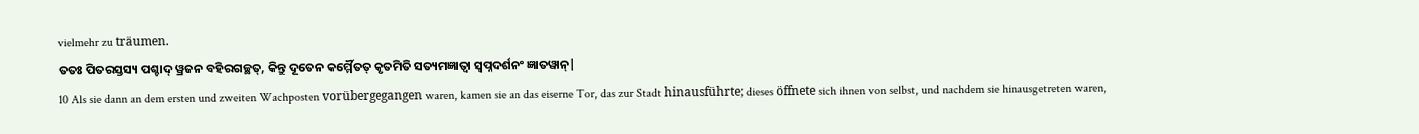vielmehr zu träumen.
ତତଃ ପିତରସ୍ତସ୍ୟ ପଶ୍ଚାଦ୍ ୱ୍ରଜନ ବହିରଗଚ୍ଛତ୍, କିନ୍ତୁ ଦୂତେନ କର୍ମ୍ମୈତତ୍ କୃତମିତି ସତ୍ୟମଜ୍ଞାତ୍ୱା ସ୍ୱପ୍ନଦର୍ଶନଂ ଜ୍ଞାତୱାନ୍|
10 Als sie dann an dem ersten und zweiten Wachposten vorübergegangen waren, kamen sie an das eiserne Tor, das zur Stadt hinausführte; dieses öffnete sich ihnen von selbst, und nachdem sie hinausgetreten waren,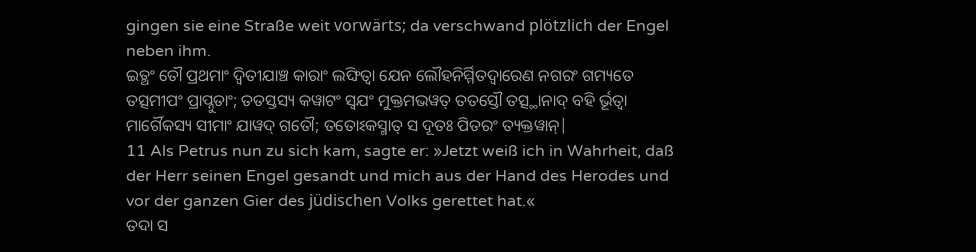gingen sie eine Straße weit vorwärts; da verschwand plötzlich der Engel neben ihm.
ଇତ୍ଥଂ ତୌ ପ୍ରଥମାଂ ଦ୍ୱିତୀଯାଞ୍ଚ କାରାଂ ଲଙ୍ଘିତ୍ୱା ଯେନ ଲୌହନିର୍ମ୍ମିତଦ୍ୱାରେଣ ନଗରଂ ଗମ୍ୟତେ ତତ୍ସମୀପଂ ପ୍ରାପ୍ନୁତାଂ; ତତସ୍ତସ୍ୟ କୱାଟଂ ସ୍ୱଯଂ ମୁକ୍ତମଭୱତ୍ ତତସ୍ତୌ ତତ୍ସ୍ଥାନାଦ୍ ବହି ର୍ଭୂତ୍ୱା ମାର୍ଗୈକସ୍ୟ ସୀମାଂ ଯାୱଦ୍ ଗତୌ; ତତୋଽକସ୍ମାତ୍ ସ ଦୂତଃ ପିତରଂ ତ୍ୟକ୍ତୱାନ୍|
11 Als Petrus nun zu sich kam, sagte er: »Jetzt weiß ich in Wahrheit, daß der Herr seinen Engel gesandt und mich aus der Hand des Herodes und vor der ganzen Gier des jüdischen Volks gerettet hat.«
ତଦା ସ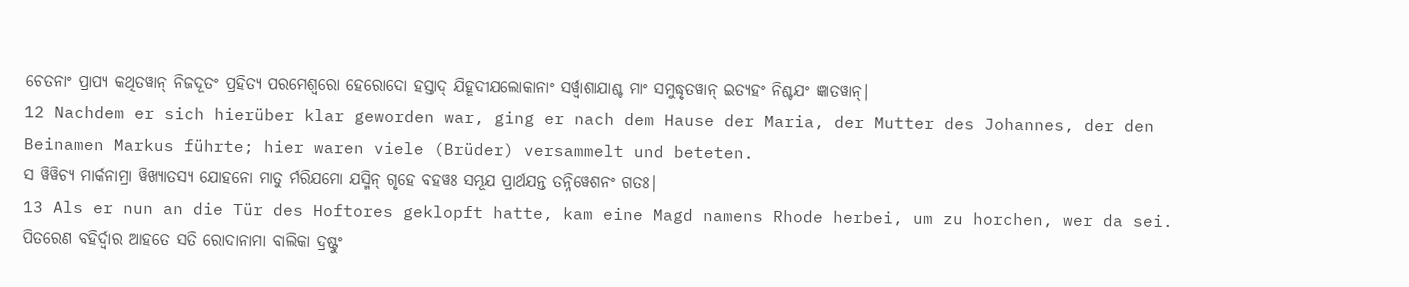ଚେତନାଂ ପ୍ରାପ୍ୟ କଥିତୱାନ୍ ନିଜଦୂତଂ ପ୍ରହିତ୍ୟ ପରମେଶ୍ୱରୋ ହେରୋଦୋ ହସ୍ତାଦ୍ ଯିହୂଦୀଯଲୋକାନାଂ ସର୍ୱ୍ୱାଶାଯାଶ୍ଚ ମାଂ ସମୁଦ୍ଧୃତୱାନ୍ ଇତ୍ୟହଂ ନିଶ୍ଚଯଂ ଜ୍ଞାତୱାନ୍|
12 Nachdem er sich hierüber klar geworden war, ging er nach dem Hause der Maria, der Mutter des Johannes, der den Beinamen Markus führte; hier waren viele (Brüder) versammelt und beteten.
ସ ୱିୱିଚ୍ୟ ମାର୍କନାମ୍ରା ୱିଖ୍ୟାତସ୍ୟ ଯୋହନୋ ମାତୁ ର୍ମରିଯମୋ ଯସ୍ମିନ୍ ଗୃହେ ବହୱଃ ସମ୍ଭୂଯ ପ୍ରାର୍ଥଯନ୍ତ ତନ୍ନିୱେଶନଂ ଗତଃ|
13 Als er nun an die Tür des Hoftores geklopft hatte, kam eine Magd namens Rhode herbei, um zu horchen, wer da sei.
ପିତରେଣ ବହିର୍ଦ୍ୱାର ଆହତେ ସତି ରୋଦାନାମା ବାଲିକା ଦ୍ରଷ୍ଟୁଂ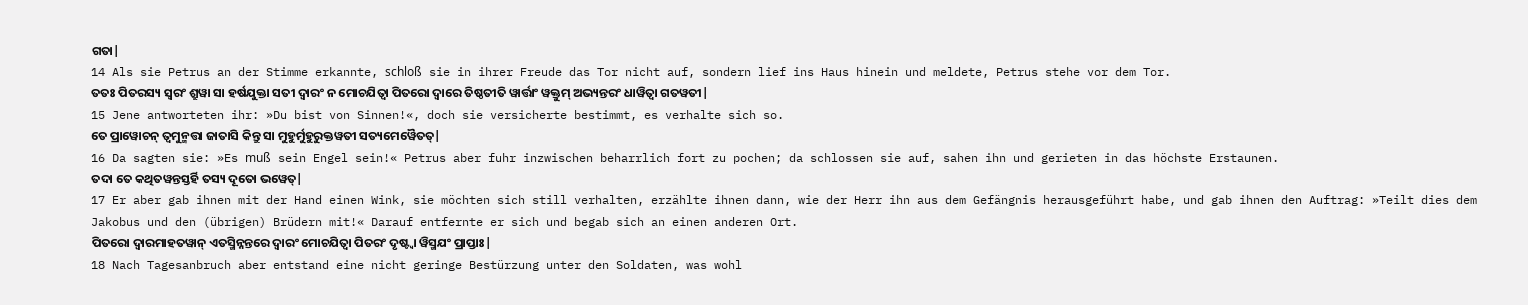ଗତା|
14 Als sie Petrus an der Stimme erkannte, schloß sie in ihrer Freude das Tor nicht auf, sondern lief ins Haus hinein und meldete, Petrus stehe vor dem Tor.
ତତଃ ପିତରସ୍ୟ ସ୍ୱରଂ ଶ୍ରୁୱା ସା ହର୍ଷଯୁକ୍ତା ସତୀ ଦ୍ୱାରଂ ନ ମୋଚଯିତ୍ୱା ପିତରୋ ଦ୍ୱାରେ ତିଷ୍ଠତୀତି ୱାର୍ତ୍ତାଂ ୱକ୍ତୁମ୍ ଅଭ୍ୟନ୍ତରଂ ଧାୱିତ୍ୱା ଗତୱତୀ|
15 Jene antworteten ihr: »Du bist von Sinnen!«, doch sie versicherte bestimmt, es verhalte sich so.
ତେ ପ୍ରାୱୋଚନ୍ ତ୍ୱମୁନ୍ମତ୍ତା ଜାତାସି କିନ୍ତୁ ସା ମୁହୁର୍ମୁହୁରୁକ୍ତୱତୀ ସତ୍ୟମେୱୈତତ୍|
16 Da sagten sie: »Es muß sein Engel sein!« Petrus aber fuhr inzwischen beharrlich fort zu pochen; da schlossen sie auf, sahen ihn und gerieten in das höchste Erstaunen.
ତଦା ତେ କଥିତୱନ୍ତସ୍ତର୍ହି ତସ୍ୟ ଦୂତୋ ଭୱେତ୍|
17 Er aber gab ihnen mit der Hand einen Wink, sie möchten sich still verhalten, erzählte ihnen dann, wie der Herr ihn aus dem Gefängnis herausgeführt habe, und gab ihnen den Auftrag: »Teilt dies dem Jakobus und den (übrigen) Brüdern mit!« Darauf entfernte er sich und begab sich an einen anderen Ort.
ପିତରୋ ଦ୍ୱାରମାହତୱାନ୍ ଏତସ୍ମିନ୍ନନ୍ତରେ ଦ୍ୱାରଂ ମୋଚଯିତ୍ୱା ପିତରଂ ଦୃଷ୍ଟ୍ୱା ୱିସ୍ମଯଂ ପ୍ରାପ୍ତାଃ|
18 Nach Tagesanbruch aber entstand eine nicht geringe Bestürzung unter den Soldaten, was wohl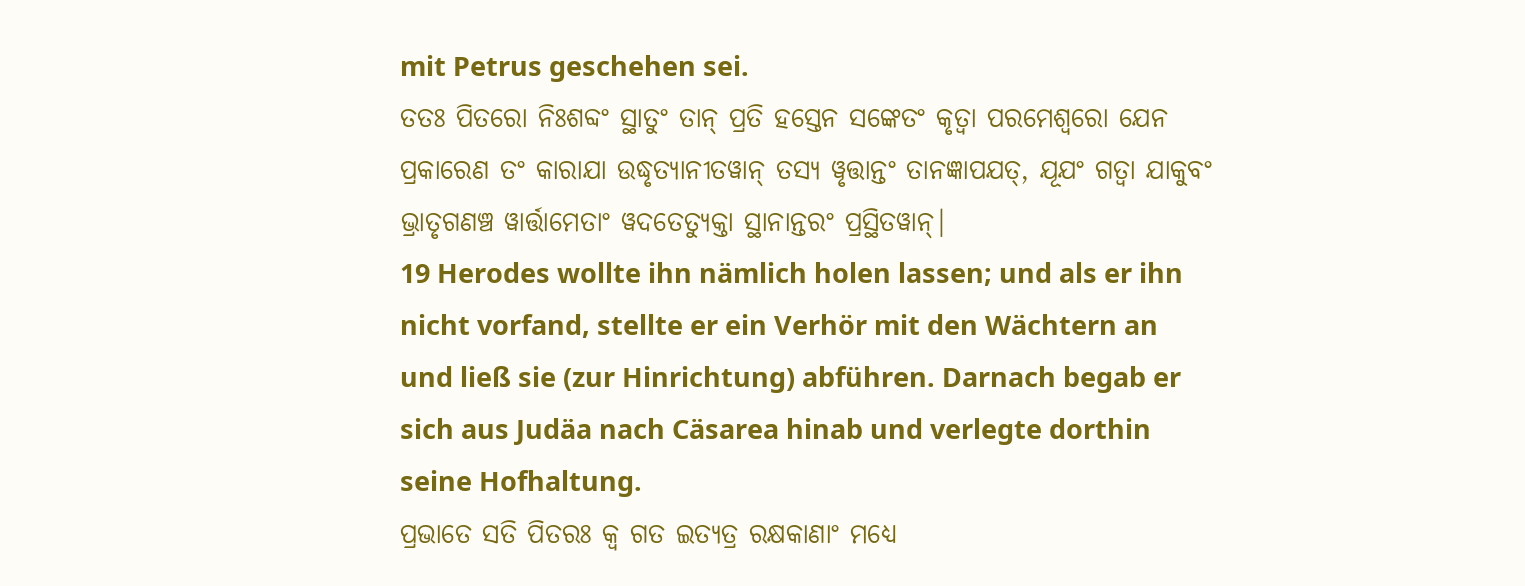mit Petrus geschehen sei.
ତତଃ ପିତରୋ ନିଃଶବ୍ଦଂ ସ୍ଥାତୁଂ ତାନ୍ ପ୍ରତି ହସ୍ତେନ ସଙ୍କେତଂ କୃତ୍ୱା ପରମେଶ୍ୱରୋ ଯେନ ପ୍ରକାରେଣ ତଂ କାରାଯା ଉଦ୍ଧୃତ୍ୟାନୀତୱାନ୍ ତସ୍ୟ ୱୃତ୍ତାନ୍ତଂ ତାନଜ୍ଞାପଯତ୍, ଯୂଯଂ ଗତ୍ୱା ଯାକୁବଂ ଭ୍ରାତୃଗଣଞ୍ଚ ୱାର୍ତ୍ତାମେତାଂ ୱଦତେତ୍ୟୁକ୍ତା ସ୍ଥାନାନ୍ତରଂ ପ୍ରସ୍ଥିତୱାନ୍|
19 Herodes wollte ihn nämlich holen lassen; und als er ihn nicht vorfand, stellte er ein Verhör mit den Wächtern an und ließ sie (zur Hinrichtung) abführen. Darnach begab er sich aus Judäa nach Cäsarea hinab und verlegte dorthin seine Hofhaltung.
ପ୍ରଭାତେ ସତି ପିତରଃ କ୍ୱ ଗତ ଇତ୍ୟତ୍ର ରକ୍ଷକାଣାଂ ମଧ୍ୟେ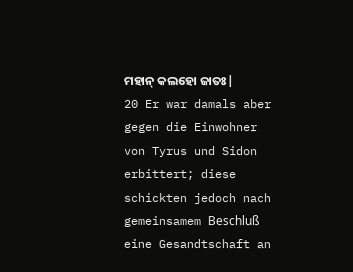ମହାନ୍ କଲହୋ ଜାତଃ|
20 Er war damals aber gegen die Einwohner von Tyrus und Sidon erbittert; diese schickten jedoch nach gemeinsamem Beschluß eine Gesandtschaft an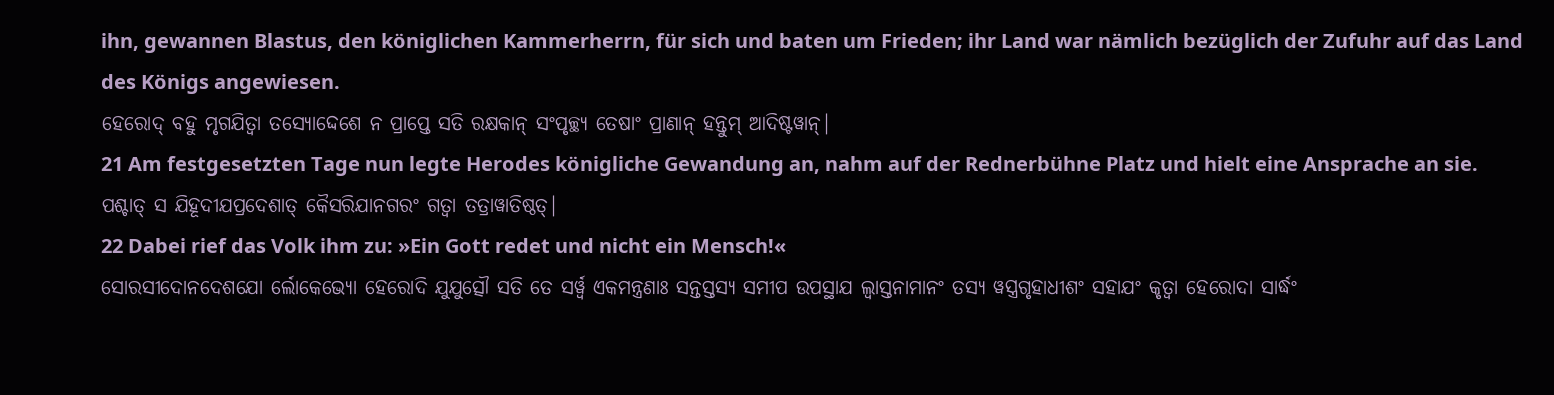ihn, gewannen Blastus, den königlichen Kammerherrn, für sich und baten um Frieden; ihr Land war nämlich bezüglich der Zufuhr auf das Land des Königs angewiesen.
ହେରୋଦ୍ ବହୁ ମୃଗଯିତ୍ୱା ତସ୍ୟୋଦ୍ଦେଶେ ନ ପ୍ରାପ୍ତେ ସତି ରକ୍ଷକାନ୍ ସଂପୃଚ୍ଛ୍ୟ ତେଷାଂ ପ୍ରାଣାନ୍ ହନ୍ତୁମ୍ ଆଦିଷ୍ଟୱାନ୍|
21 Am festgesetzten Tage nun legte Herodes königliche Gewandung an, nahm auf der Rednerbühne Platz und hielt eine Ansprache an sie.
ପଶ୍ଚାତ୍ ସ ଯିହୂଦୀଯପ୍ରଦେଶାତ୍ କୈସରିଯାନଗରଂ ଗତ୍ୱା ତତ୍ରାୱାତିଷ୍ଠତ୍|
22 Dabei rief das Volk ihm zu: »Ein Gott redet und nicht ein Mensch!«
ସୋରସୀଦୋନଦେଶଯୋ ର୍ଲୋକେଭ୍ୟୋ ହେରୋଦି ଯୁଯୁତ୍ସୌ ସତି ତେ ସର୍ୱ୍ୱ ଏକମନ୍ତ୍ରଣାଃ ସନ୍ତସ୍ତସ୍ୟ ସମୀପ ଉପସ୍ଥାଯ ଲ୍ୱାସ୍ତନାମାନଂ ତସ୍ୟ ୱସ୍ତ୍ରଗୃହାଧୀଶଂ ସହାଯଂ କୃତ୍ୱା ହେରୋଦା ସାର୍ଦ୍ଧଂ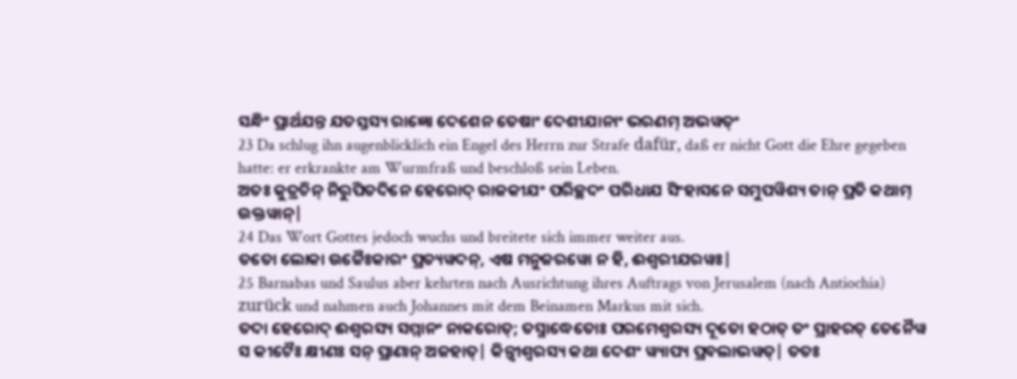ସନ୍ଧିଂ ପ୍ରାର୍ଥଯନ୍ତ ଯତସ୍ତସ୍ୟ ରାଜ୍ଞୋ ଦେଶେନ ତେଷାଂ ଦେଶୀଯାନାଂ ଭରଣମ୍ ଅଭୱତ୍ଂ
23 Da schlug ihn augenblicklich ein Engel des Herrn zur Strafe dafür, daß er nicht Gott die Ehre gegeben hatte: er erkrankte am Wurmfraß und beschloß sein Leben.
ଅତଃ କୁତ୍ରଚିନ୍ ନିରୁପିତଦିନେ ହେରୋଦ୍ ରାଜକୀଯଂ ପରିଚ୍ଛଦଂ ପରିଧାଯ ସିଂହାସନେ ସମୁପୱିଶ୍ୟ ତାନ୍ ପ୍ରତି କଥାମ୍ ଉକ୍ତୱାନ୍|
24 Das Wort Gottes jedoch wuchs und breitete sich immer weiter aus.
ତତୋ ଲୋକା ଉଚ୍ଚୈଃକାରଂ ପ୍ରତ୍ୟୱଦନ୍, ଏଷ ମନୁଜରୱୋ ନ ହି, ଈଶ୍ୱରୀଯରୱଃ|
25 Barnabas und Saulus aber kehrten nach Ausrichtung ihres Auftrags von Jerusalem (nach Antiochia) zurück und nahmen auch Johannes mit dem Beinamen Markus mit sich.
ତଦା ହେରୋଦ୍ ଈଶ୍ୱରସ୍ୟ ସମ୍ମାନଂ ନାକରୋତ୍; ତସ୍ମାଦ୍ଧେତୋଃ ପରମେଶ୍ୱରସ୍ୟ ଦୂତୋ ହଠାତ୍ ତଂ ପ୍ରାହରତ୍ ତେନୈୱ ସ କୀଟୈଃ କ୍ଷୀଣଃ ସନ୍ ପ୍ରାଣାନ୍ ଅଜହାତ୍| କିନ୍ତ୍ୱୀଶ୍ୱରସ୍ୟ କଥା ଦେଶଂ ୱ୍ୟାପ୍ୟ ପ୍ରବଲାଭୱତ୍| ତତଃ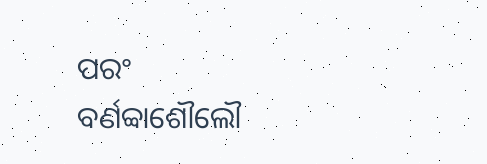ପରଂ ବର୍ଣବ୍ବାଶୌଲୌ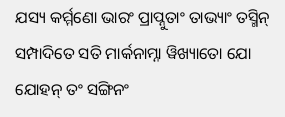ଯସ୍ୟ କର୍ମ୍ମଣୋ ଭାରଂ ପ୍ରାପ୍ନୁତାଂ ତାଭ୍ୟାଂ ତସ୍ମିନ୍ ସମ୍ପାଦିତେ ସତି ମାର୍କନାମ୍ନା ୱିଖ୍ୟାତୋ ଯୋ ଯୋହନ୍ ତଂ ସଙ୍ଗିନଂ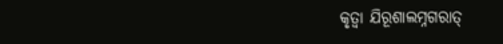କୃତ୍ୱା ଯିରୂଶାଲମ୍ନଗରାତ୍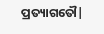ପ୍ରତ୍ୟାଗତୌ|